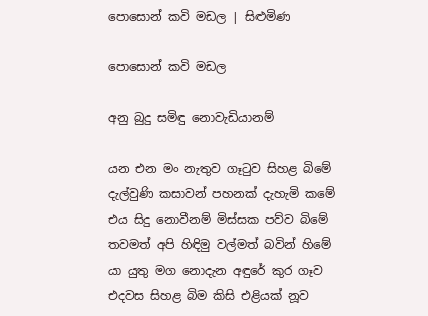පොසොන් කවි මඩල | සිළුමිණ

පොසොන් කවි මඩල

අනු බුදු සමිඳු නොවැඩියානම්

යන එන මං නැතුව ගෑටුව සිහළ බිමේ
දැල්වුණි කසාවන් පහනක් දැහැමි කමේ
එය සිදු නොවීනම් මිස්සක පව්ව බිමේ
තවමත් අපි හිඳිමු වල්මත් බවින් හිමේ
යා යුතු මග නොදැන අඳුරේ කුර ගෑව
එදවස සිහළ බිම කිසි එළියක් නූව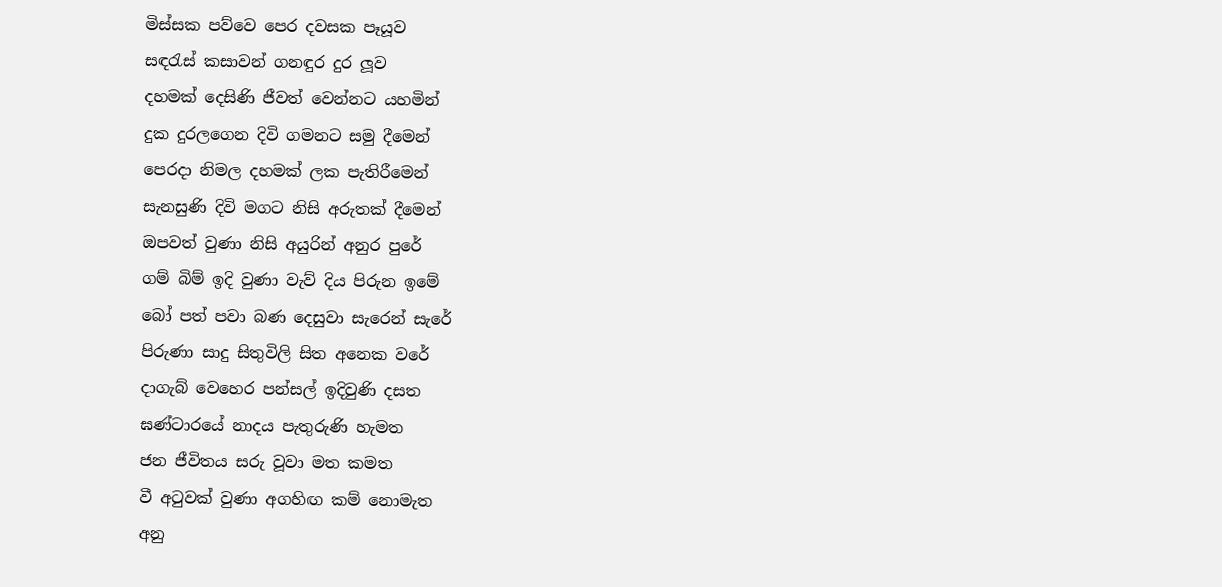මිස්සක පව්වෙ පෙර දවසක පෑයූව
සඳරැස් කසාවන් ගනඳුර දුර ලූව
දහමක් දෙසිණි ජීවත් වෙන්නට යහමින්
දුක දුරලගෙන දිවි ගමනට සමු දීමෙන්
පෙරදා නිමල දහමක් ලක පැතිරීමෙන්
සැනසුණි දිවි මගට නිසි අරුතක් දීමෙන්
ඔපවත් වුණා නිසි අයුරින් අනුර පුරේ
ගම් බිම් ඉදි වුණා වැව් දිය පිරුන ඉමේ
බෝ පත් පවා බණ දෙසුවා සැරෙන් සැරේ
පිරුණා සාදු සිතුවිලි සිත අනෙක වරේ
දාගැබ් වෙහෙර පන්සල් ඉදිවුණි දසත
ඝණ්ටාරයේ නාදය පැතුරුණි හැමත
ජන ජීවිතය සරු වූවා මත කමත
වී අටුවක් වුණා අගහිඟ කම් නොමැත
අනු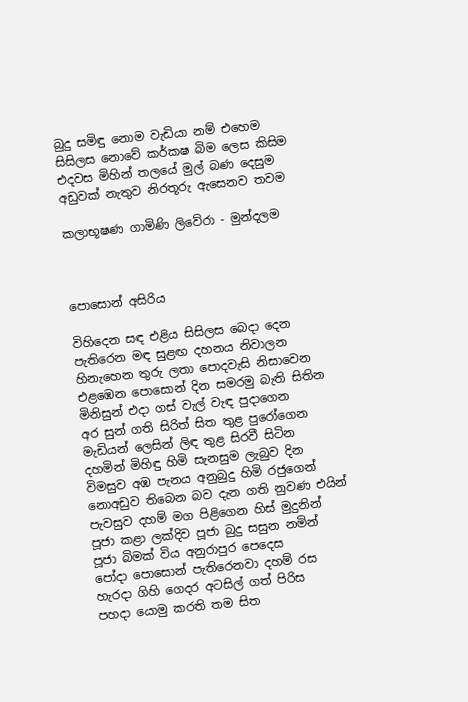බුදු සමිඳු නොම වැඩියා නම් එහෙම
සිසිලස නොවේ කර්කෂ බිම ලෙස කිසිම
එදවස මිහින් තලයේ මුල් බණ දෙසුම
අඩුවක් නැතුව නිරතූරු ඇසෙනව තවම

කලාභූෂණ ගාමිණි ලිවේරා - මුන්දලම



පොසොන් අසිරිය

විහිදෙන සඳ එළිය සිසිලස බෙදා දෙන
පැතිරෙන මඳ සුළඟ දහනය නිවාලන
හිනැහෙන තුරු ලතා පොදවැසි නිසාවෙන
එළඹෙන පොසොන් දින සමරමු බැති සිතින
මිනිසුන් එදා ගස් වැල් වැඳ පුදාගෙන
අර සුන් ගති සිරිත් සිත තුළ පුරෝගෙන
මැඩියන් ලෙසින් ලිඳ තුළ සිරවී සිටින
දහමින් මිහිඳු හිමි සැනසුම ලැබුව දින
විමසුව අඹ පැනය අනුබුදු හිමි රජුගෙන්
නොඅඩුව තිබෙන බව දැන ගති නුවණ එයින්
පැවසුව දහම් මග පිළිගෙන හිස් මුදුනින්
පූජා කළා ලක්දිව පූජා බුදු සසුන නමින්
පූජා බිමක් විය අනුරාපුර පෙදෙස
පෝදා පොසොන් පැතිරෙනවා දහම් රස
හැරදා ගිහි ගෙදර අටසිල් ගත් පිරිස
පහදා යොමු කරති තම සිත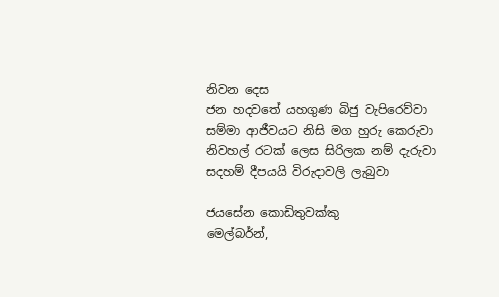නිවන දෙස
ජන හදවතේ යහගුණ බිජු වැපිරෙව්වා
සම්මා ආජීවයට නිසි මග හුරු කෙරුවා
නිවහල් රටක් ලෙස සිරිලක නම් දැරුවා
සදහම් දීපයයි විරුදාවලි ලැබුවා

ජයසේන කොඩිතුවක්කු
මෙල්බර්න්,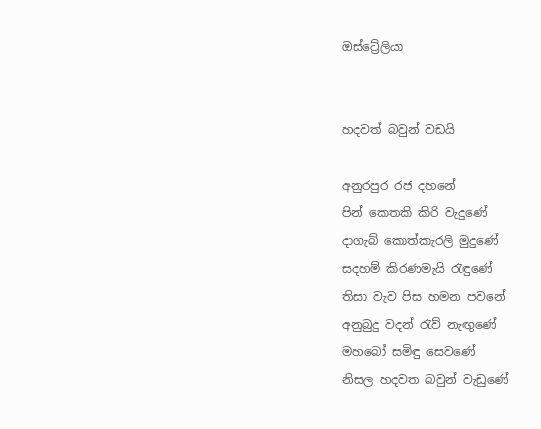ඔස්ට්‍රේලියා


හදවත් බවුන් වඩයි

අනුරපුර රජ දහනේ
පින් කෙතකි කිරි වැදුණේ
දාගැබ් කොත්කැරලි මුදුණේ
සදහම් කිරණමැයි රැඳුණේ
තිසා වැව පිස හමන පවනේ
අනුබුදු වදන් රැව් නැඟුණේ
මහබෝ සමිඳු සෙවණේ
නිසල හදවත බවුන් වැඩුණේ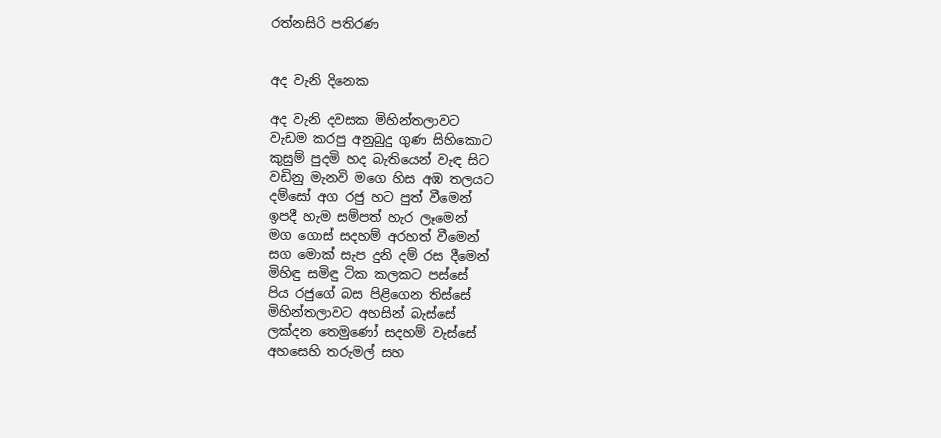රත්නසිරි පතිරණ


අද වැනි දිනෙක

අද වැනි දවසක මිහින්තලාවට
වැඩම කරපු අනුබුදු ගුණ සිහිකොට
කුසුම් පුදමි හද බැතියෙන් වැඳ සිට
වඩිනු මැනවි මගෙ හිස අඹ තලයට
දම්සෝ අග රජු හට පුත් වීමෙන්
ඉපදී හැම සම්පත් හැර ලෑමෙන්
මග ගොස් සදහම් අරහත් වීමෙන්
සග මොක් සැප දුනි දම් රස දීමෙන්
මිහිඳු සමිඳු ටික කලකට පස්සේ
පිය රජුගේ බස පිළිගෙන තිස්සේ
මිහින්තලාවට අහසින් බැස්සේ
ලක්දන තෙමුණෝ සදහම් වැස්සේ
අහසෙහි තරුමල් සහ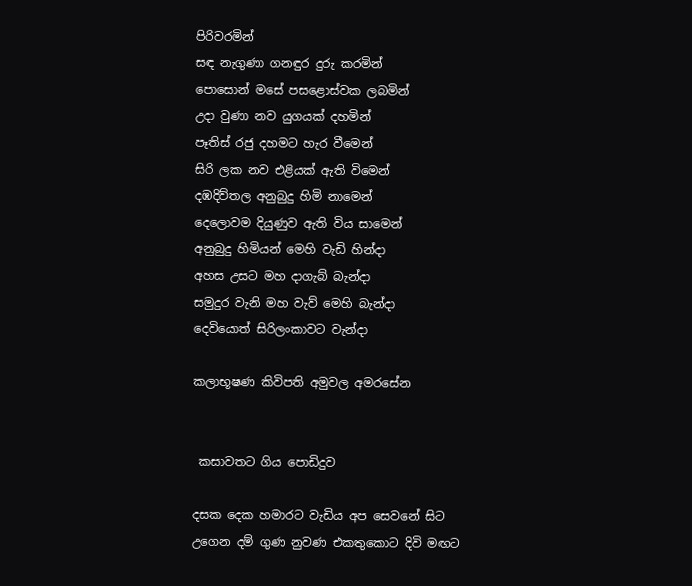පිරිවරමින්
සඳ නැගුණා ගනඳුර දුරු කරමින්
පොසොන් මසේ පසළොස්වක ලබමින්
උදා වුණා නව යුගයක් දහමින්
පෑතිස් රජු දහමට හැර වීමෙන්
සිරි ලක නව එළියක් ඇති විමෙන්
දඹදිව්තල අනුබුදු හිමි නාමෙන්
දෙ‍ලොවම දියුණුව ඇති විය සාමෙන්
අනුබුදු හිමියන් මෙහි වැඩි හින්දා
අහස උසට මහ දාගැබ් බැන්දා
සමුදුර වැනි මහ වැව් මෙහි බැන්දා
දෙවියොත් සිරිලංකාවට වැන්දා

කලාභූෂණ කිවිපති අමුවල අමරසේන


 කසාවතට ගිය පොඩිදුව

දසක දෙක හමාරට වැඩිය අප සෙවනේ සිට
උගෙන දම් ගුණ නුවණ එකතුකොට දිවි මඟට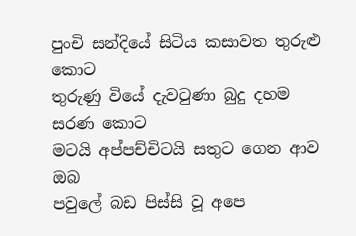පුංචි සන්දියේ සිටිය කසාවත තුරුළු කොට
තුරුණු වියේ දැවටුණා බුදු දහම සරණ කොට
මටයි අප්පච්චිටයි සතුට ගෙන ආව ඔබ
පවුලේ බඩ පිස්සි වූ අපෙ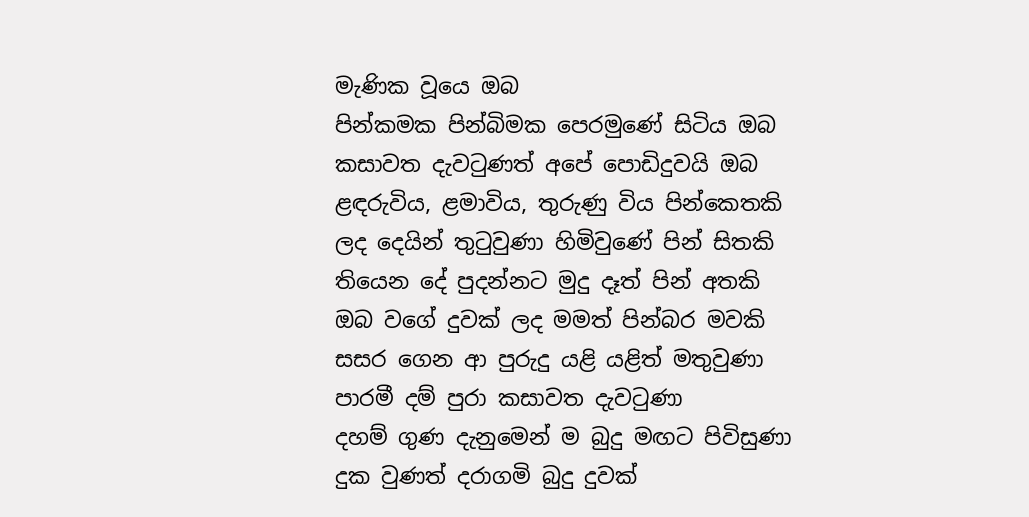මැණික වූයෙ ඔබ
පින්කමක පින්බිමක පෙරමුණේ සිටිය ඔබ
කසාවත දැවටුණත් අපේ පොඩිදුවයි ඔබ
ළඳරුවිය, ළමාවිය, තුරුණු විය පින්කෙතකි
ලද දෙයින් තුටුවුණා හිමිවුණේ පින් සිතකි
තියෙන දේ පුදන්නට මුදු දෑත් පින් අතකි
ඔබ වගේ දුවක් ලද මමත් පින්බර මවකි
සසර ගෙන ආ පුරුදු යළි යළිත් මතුවුණා
පාරමී දම් පුරා කසාවත දැවටුණා
දහම් ගුණ දැනුමෙන් ම බුදු මඟට පිවිසුණා
දුක වුණත් දරාගමි බුදු දුවක්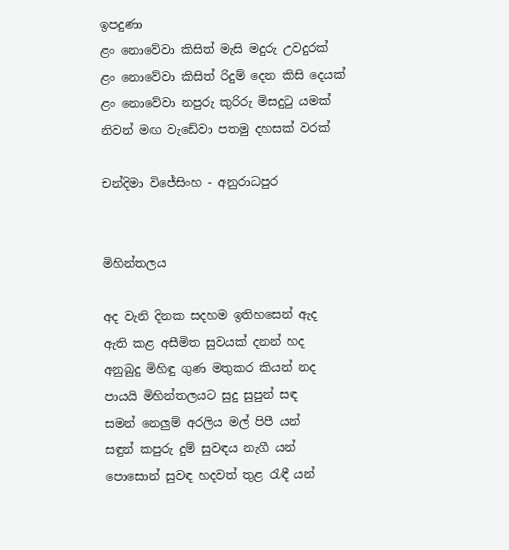ඉපදුණා
ළං නොවේවා කිසිත් මැසි මදුරු උවදුරක්
ළං නොවේවා කිසිත් රිදුම් දෙන කිසි දෙයක්
ළං නොවේවා නපුරු කුරිරු මිසදුටු යමක්
නිවන් මඟ වැඩේවා පතමු දහසක් වරක්

චන්දිමා විජේසිංහ - අනුරාධපුර


මිහින්තලය

අද වැනි දිනක සදහම ඉතිහසෙන් ඇද
ඇති කළ අසීමිත සුවයක් දනන් හද
අනුබුදු මිහිඳු ගුණ මතුකර කියන් නද
පායයි මිහින්තලයට සුදු සුපුන් සඳ
සමන් නෙලුම් අරලිය මල් පිපී යන්
සඳුන් කපුරු දුම් සුවඳය නැගී යන්
පොසොන් සුවඳ හදවත් තුළ රැඳී යන්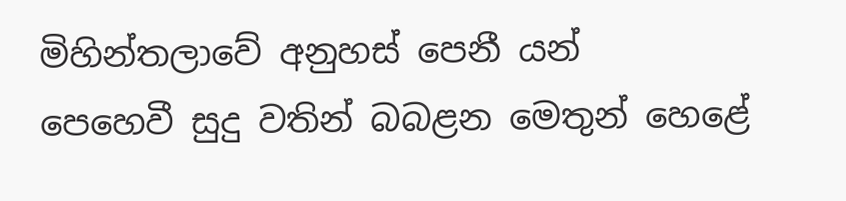මිහින්තලාවේ අනුහස් පෙනී යන්
පෙහෙවී සුදු වතින් බබළන මෙතුන් හෙළේ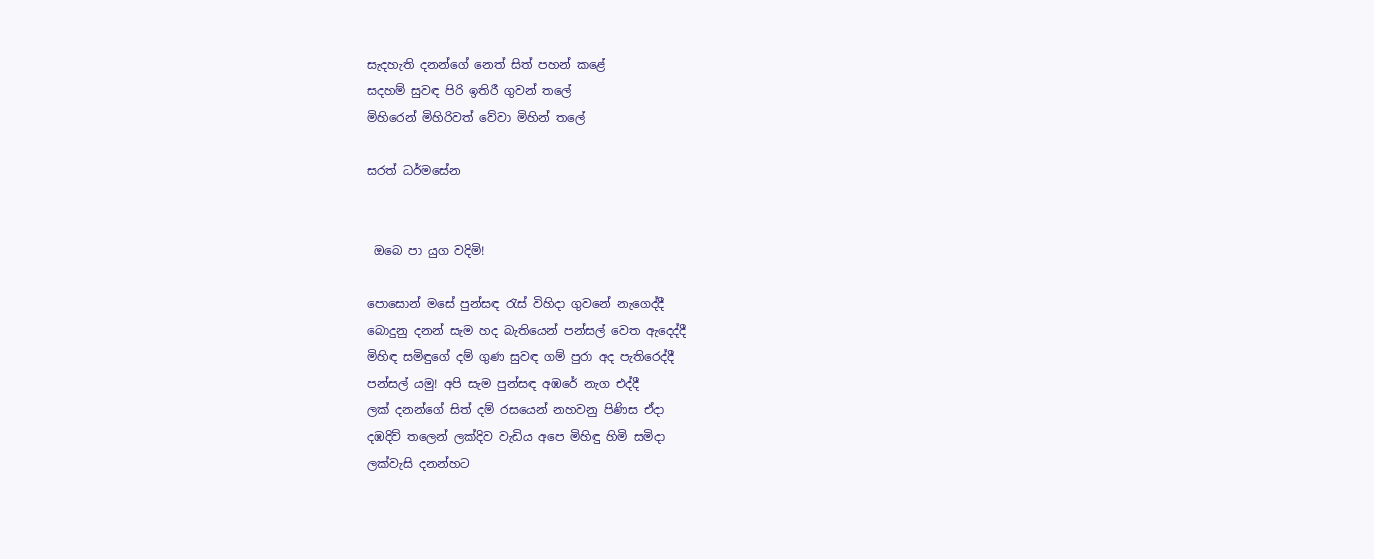සැදහැති දනන්ගේ නෙත් සිත් පහන් කළේ
සදහම් සුවඳ පිරි ඉතිරී ගුවන් තලේ
මිහිරෙන් මිහිරිවත් වේවා මිහින් තලේ

සරත් ධර්මසේන


 ඔබෙ පා යුග වදිමි!

පොසොන් මසේ පුන්සඳ රැස් විහිදා ගුවනේ නැගෙද්දී
බොදුනු දනන් සැම හද බැතියෙන් පන්සල් වෙත ඇදෙද්දී
මිහිඳ සමිඳුගේ දම් ගුණ සුවඳ ගම් පුරා අද පැතිරෙද්දී
පන්සල් යමු! අපි සැම පුන්සඳ අඹරේ නැග එද්දී
ලක් දනන්ගේ සිත් දම් රසයෙන් නහවනු පිණිස ඒදා
දඹදිව් තලෙන් ලක්දිව වැඩිය අපෙ මිහිඳු හිමි සමිදා
ලක්වැසි දනන්හට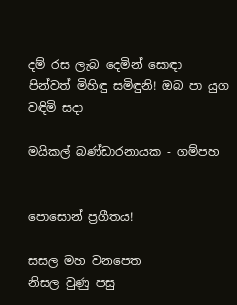දම් රස ලැබ දෙමින් සොඳා
පින්වත් මිහිඳු සමිඳුනි! ඔබ පා යුග වඳිමි සදා

මයිකල් බණ්ඩාරනායක - ගම්පහ


පොසොන් ප්‍රගීතය!

සසල මහ වනපෙත
නිසල වුණු පසු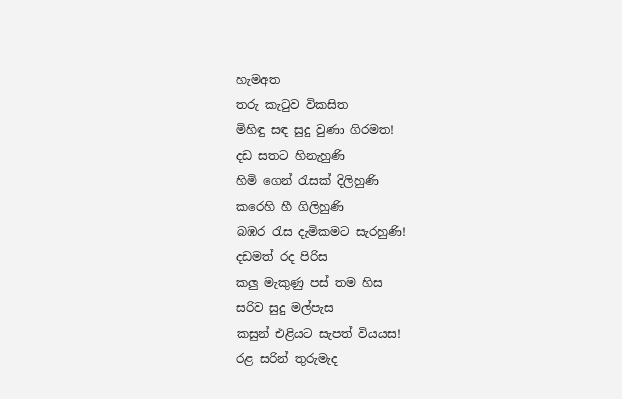හැමඅත
තරු කැටුව විකසිත
මිහිඳු සඳ සුදු වුණා ගිරමත!
දඩ සතට හිනැහුණි
හිමි ගෙන් රැසක් දිලිහුණි
කරෙහි හී ගිලිහුණි
බඹර රැස දැමිකමට සැරහුණි!
දඩමත් රද පිරිස
කලු මැකුණු පස් තම හිස
සරිව සුදු මල්පැස
කසුන් එළියට සැපත් වියයස!
රළ සරින් තුරුමැද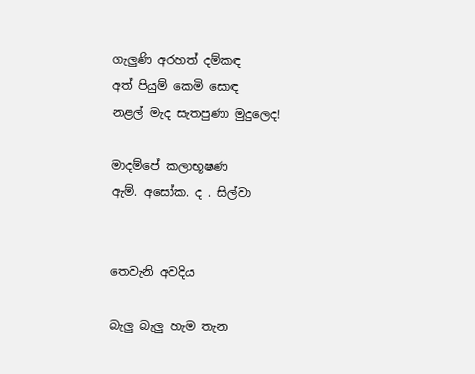ගැලුණි අරහත් දම්කඳ
අත් පියුම් කෙමි ‍සොඳ
නළල් මැද සැතපුණා මුදුලෙද!

මාදම්පේ කලාභූෂණ
ඇම්. අසෝක. ද . සිල්වා


තෙවැනි අවදිය

බැලු බැලු හැම තැන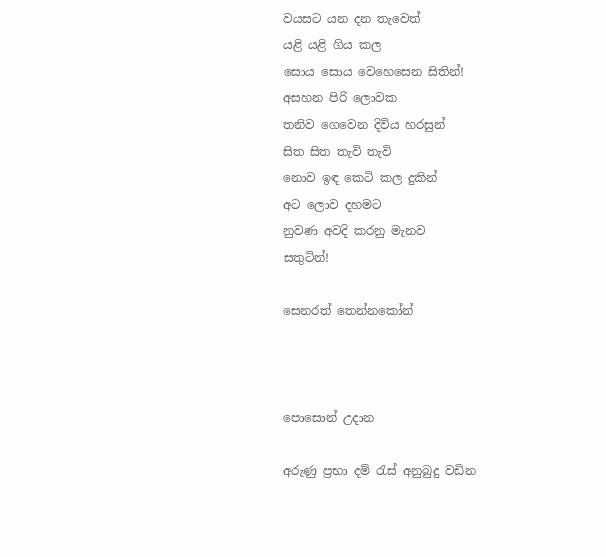වයසට යන දන තැවෙත්
යළි යළි ගිය කල
සොය සොය වෙහෙසෙන සිතින්!
අසහන පිරි ලොවක
තනිව ගෙවෙන දිවිය හරසුන්
සිත සිත තැවි තැවි
නොව ඉඳ කෙටි කල දුකින්
අට ලොව දහමට
නුවණ අවදි කරනු මැනව
සතුටින්!

සෙනරත් තෙන්නකෝන්



පොසොන් උදාන

අරුණු ප්‍රභා දම් රැස් අනුබුදු වඩින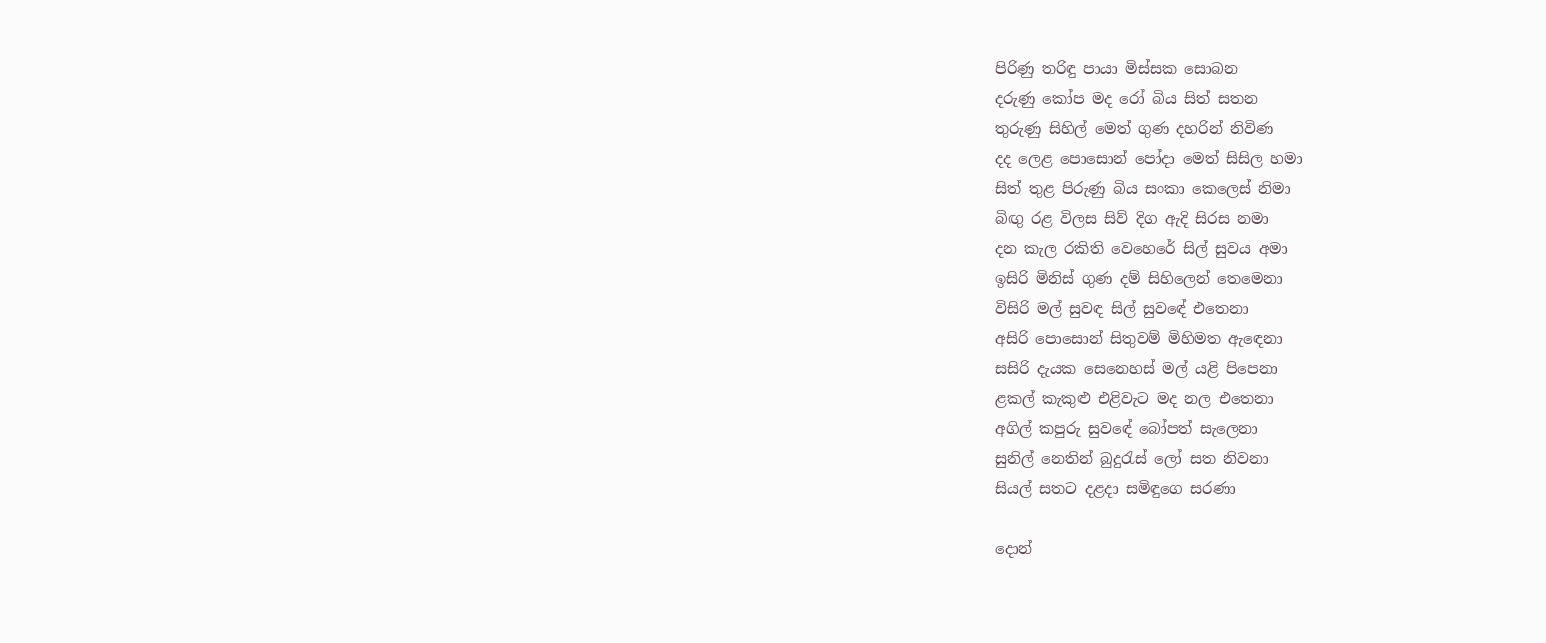පිරිණු තරිඳු පායා මිස්සක සොබන
දරුණු කෝප මද රෝ බිය සිත් සතන
තුරුණු සිහිල් මෙත් ගුණ දහරින් නිවිණ
දද ලෙළ පොසොන් පෝදා මෙත් සිසිල හමා
සිත් තුළ පිරුණු බිය සංකා කෙලෙස් නිමා
බිඟු රළ විලස සිව් දිග ඇදි සිරස නමා
දන කැල රකිති වෙහෙරේ සිල් සුවය අමා
ඉසිරි මිනිස් ගුණ දම් සිහිලෙන් තෙමෙනා
විසිරි මල් සුවඳ සිල් සුවඳේ එතෙනා
අසිරි පොසොන් සිතුවම් මිහිමත ඇඳෙනා
සසිරි දැයක සෙනෙහස් මල් යළි පිපෙනා
ළකල් කැකුළු එළිවැට මද නල එතෙනා
අගිල් කපුරු සුවඳේ බෝපත් සැලෙනා
සුනිල් නෙතින් බුදුරැස් ලෝ සත නිවනා
සියල් සතට දළදා සමිඳුගෙ සරණා

දොන්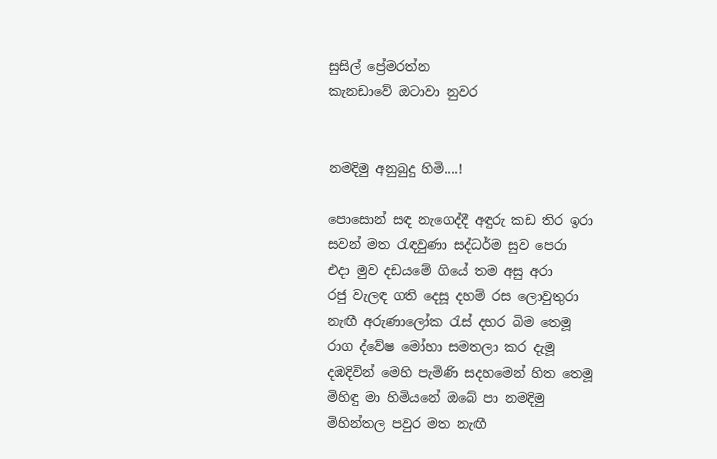සුසිල් ප්‍රේමරත්න
කැනඩාවේ ඔටාවා නුවර


නමදිමු අනුබුදු හිමි....!

පොසොන් සඳ නැගෙද්දී අඳුරු කඩ තිර ඉරා
සවන් මත රැඳවුණා සද්ධර්ම සුව පෙරා
එදා මුව දඩයමේ ගියේ තම අසු අරා
රජු වැලඳ ගති දෙසූ දහම් රස ලොවුතුරා
නැඟී අරුණාලෝක රැස් දහර බිම තෙමූ
රාග ද්වේෂ මෝහා සමතලා කර දැමූ
දඹදිවින් මෙහි පැමිණි සදහමෙන් හිත තෙමූ
මිහිඳු මා හිමියනේ ඔබේ පා නමදිමු
මිහින්තල පවුර මත නැඟී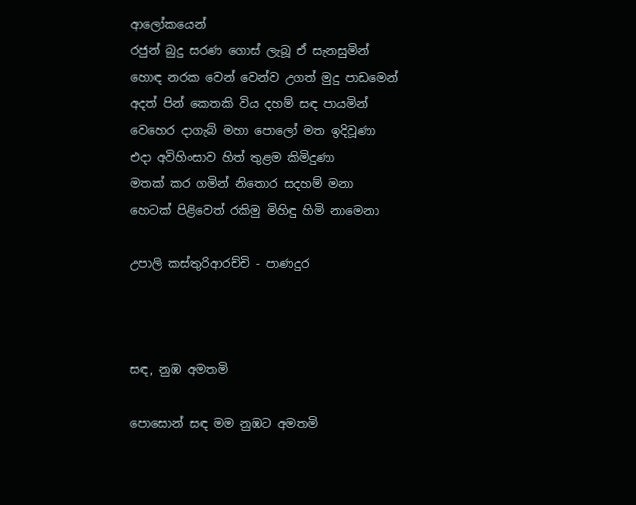ආ‍ලෝකයෙන්
රජුන් බුදු සරණ ගොස් ලැබූ ඒ සැනසුමින්
හොඳ නරක වෙන් වෙන්ව උගත් මුදු පාඩමෙන්
අදත් පින් කෙතකි විය දහම් සඳ පායමින්
වෙහෙර දාගැබ් මහා පොලෝ මත ඉදිවූණා
එදා අවිහිංසාව හිත් තුළම කිමිදුණා
මතක් කර ගමින් නිතොර සදහම් මනා
හෙටක් පිළිවෙත් රකිමු මිහිඳු හිමි නාමෙනා

උපාලි කස්තුරිආරච්චි - පාණදුර



සඳ, නුඹ අමතමි

පොසොන් සඳ මම නුඹට අමතමි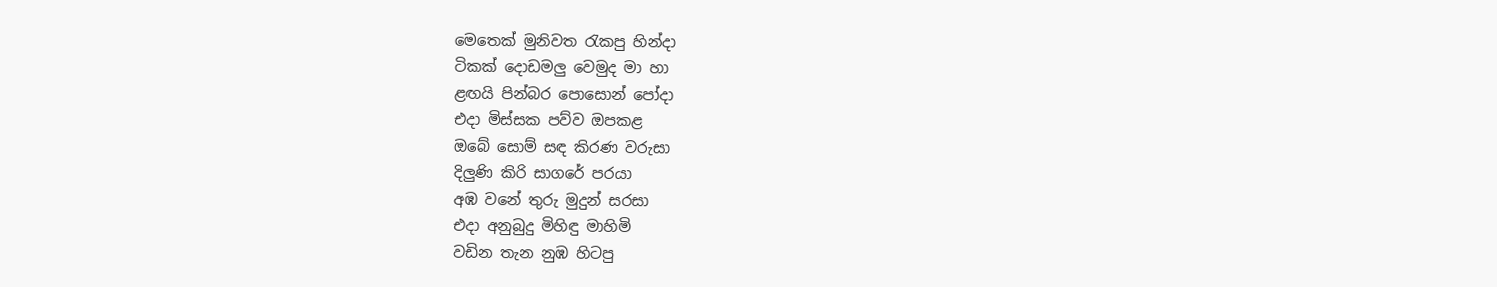මෙතෙක් මුනිවත රැකපු හින්දා
ටිකක් දොඩමලු වෙමුද මා හා
ළඟයි පින්බර පොසොන් පෝදා
එදා මිස්සක පව්ව ඔපකළ
ඔබේ සොම් සඳ කිරණ වරුසා
දිලුණි කිරි සාගරේ පරයා
අඹ වනේ තුරු මුදුන් සරසා
එදා අනුබුදු මිහිඳු මාහිමි
වඩින තැන නුඹ හිටපු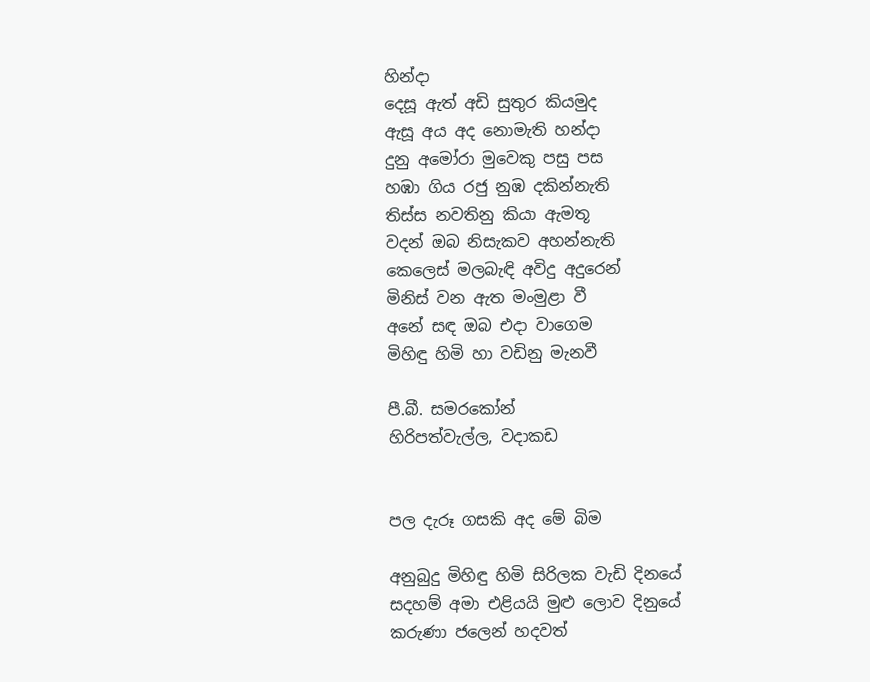හින්දා
දෙසූ ඇත් අඩි සුතුර කියමුද
ඇසූ අය අද නොමැති හන්දා
දුනු අමෝරා මුවෙකු පසු පස
හඹා ගිය රජු නුඹ දකින්නැති
තිස්ස නවතිනු කියා ඇමතූ
වදන් ඔබ නිසැකව අහන්නැති
කෙලෙස් මලබැඳි අවිදු අදුරෙන්
මිනිස් වන ඇත මංමුළා වී
අනේ සඳ ඔබ එදා වාගෙම
මිහිඳු හිමි හා වඩිනු මැනවී

පී.බී. සමරකෝන්
හිරිපත්වැල්ල, වදාකඩ


පල දැරූ ගසකි අද මේ බිම

අනුබුදු මිහිඳු හිමි සිරිලක වැඩි දිනයේ
සදහම් අමා එළියයි මුළු ලොව දිනුයේ
කරුණා ජලෙන් හදවත්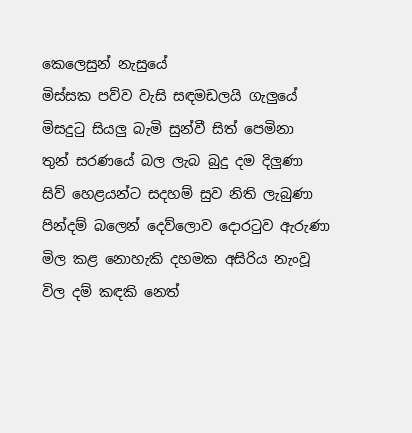කෙලෙසුන් නැසුයේ
මිස්සක පව්ව වැසි සඳමඩලයි ගැලුයේ
මිසදුටු සියලු බැමි සුන්වී සිත් පෙමිනා
තුන් සරණයේ බල ලැබ බුදු දම දිලුණා
සිව් හෙළයන්ට සදහම් සුව නිති ලැබුණා
පින්දම් බලෙන් දෙව්ලොව දොරටුව ඇරුණා
මිල කළ නොහැකි දහමක අසිරිය නැංවූ
විල දම් කඳකි නෙත්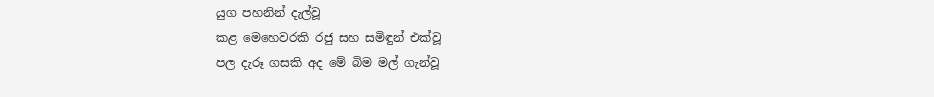යුග පහනින් දැල්වූ
කළ මෙහෙවරකි රජු සහ සමිඳුන් එක්වූ
පල දැරූ ගසකි අද මේ බිම මල් ගැන්වූ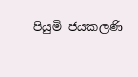පියුමි ජයකලණි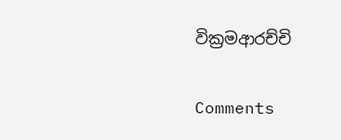වික්‍රමආරච්චි

Comments